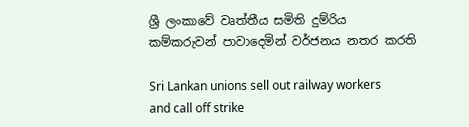ශ්‍රී ලංකාවේ වෘත්තීය සමිති දුම්රිය කම්කරුවන් පාවාදෙමින් වර්ජනය නතර කරති

Sri Lankan unions sell out railway workers and call off strike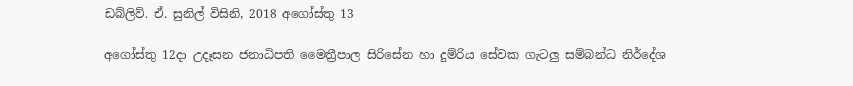ඩබ්ලිව්. ඒ. සුනිල් විසිනි, 2018 අගෝස්තු 13

අගෝස්තු 12දා උදෑසන ජනාධිපති මෛත්‍රීපාල සිරිසේන හා දුම්රිය සේවක ගැටලු සම්බන්ධ නිර්දේශ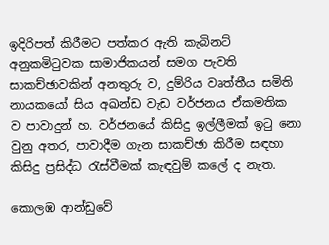ඉදිරිපත් කිරීමට පත්කර ඇති කැබිනට් අනුකමිටුවක සාමාජිකයන් සමග පැවති සාකච්ඡාවකින් අනතුරු ව, දුම්රිය වෘත්තීය සමිති නායකයෝ සිය අඛන්ඩ වැඩ වර්ජනය ඒකමතික ව පාවාදුන් හ. වර්ජනයේ කිසිදු ඉල්ලීමක් ඉටු නො වුනු අතර, පාවාදීම ගැන සාකච්ඡා කිරීම සඳහා කිසිදු ප්‍රසිද්ධ රැස්වීමක් කැඳවුම් කලේ ද නැත.

කොලඹ ආන්ඩුවේ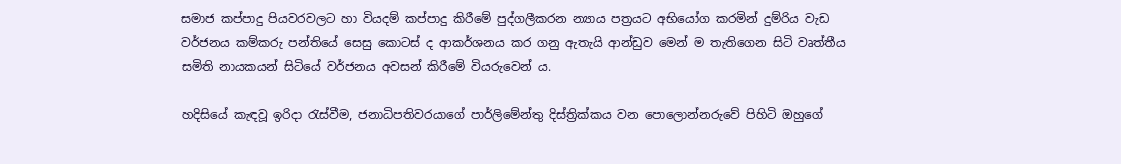සමාජ කප්පාදු පියවරවලට හා වියදම් කප්පාදු කිරීමේ පුද්ගලීකරන න්‍යාය පත්‍රයට අභියෝග කරමින් දුම්රිය වැඩ වර්ජනය කම්කරු පන්තියේ සෙසු කොටස් ද ආකර්ශනය කර ගනු ඇතැයි ආන්ඩුව මෙන් ම තැතිගෙන සිටි වෘත්තීය සමිති නායකයන් සිටියේ වර්ජනය අවසන් කිරීමේ වියරුවෙන් ය.

හදිසියේ කැඳවූ ඉරිදා රැස්වීම, ජනාධිපතිවරයාගේ පාර්ලිමේන්තු දිස්ත්‍රික්කය වන පොලොන්නරුවේ පිහිටි ඔහුගේ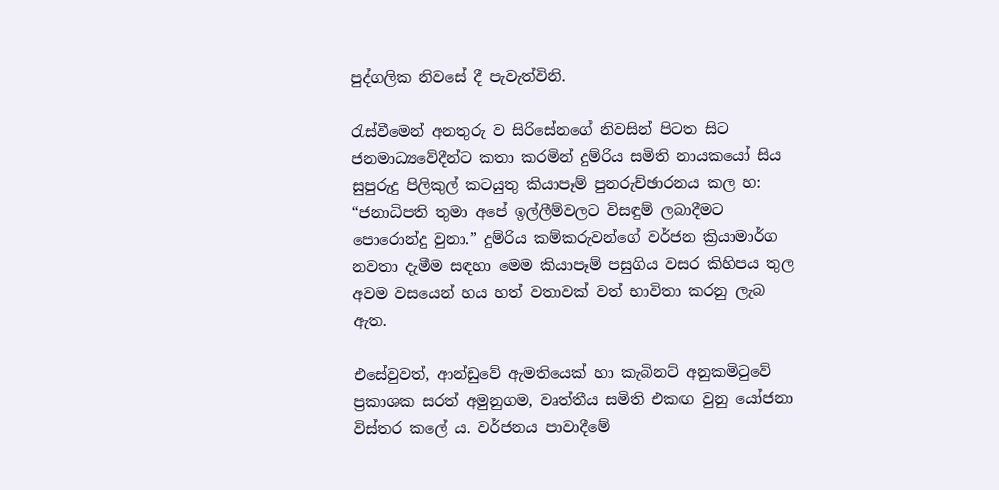පුද්ගලික නිවසේ දී පැවැත්විනි.

රැස්වීමෙන් අනතුරු ව සිරිසේනගේ නිවසින් පිටත සිට ජනමාධ්‍යවේදීන්ට කතා කරමින් දුම්රිය සමිති නායකයෝ සිය සුපුරුදු පිලිකුල් කටයුතු කියාපෑම් පුනරුච්ඡාරනය කල හ: “ජනාධිපති තුමා අපේ ඉල්ලීම්වලට විසඳුම් ලබාදීමට පොරොන්දු වුනා.” දුම්රිය කම්කරුවන්ගේ වර්ජන ක්‍රියාමාර්ග නවතා දැමීම සඳහා මෙම කියාපෑම් පසුගිය වසර කිහිපය තුල අවම වසයෙන් හය හත් වතාවක් වත් භාවිතා කරනු ලැබ ඇත.

එසේවුවත්, ආන්ඩුවේ ඇමතියෙක් හා කැබිනට් අනුකමිටුවේ ප්‍රකාශක සරත් අමුනුගම, වෘත්තීය සමිති එකඟ වුනු යෝජනා විස්තර කලේ ය. වර්ජනය පාවාදීමේ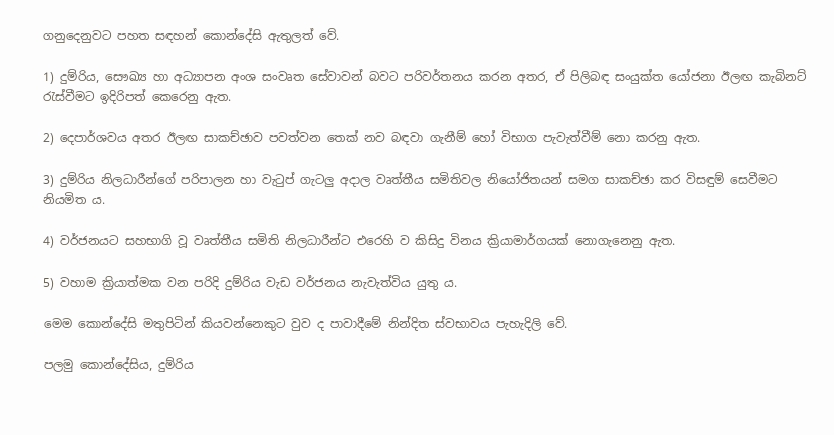ගනුදෙනුවට පහත සඳහන් කොන්දේසි ඇතුලත් වේ.

1) දුම්රිය, සෞඛ්‍ය හා අධ්‍යාපන අංශ සංවෘත සේවාවන් බවට පරිවර්තනය කරන අතර, ඒ පිලිබඳ සංයුක්ත යෝජනා ඊලඟ කැබිනට් රැස්වීමට ඉදිරිපත් කෙරෙනු ඇත.

2) දෙපාර්ශවය අතර ඊලඟ සාකච්ඡාව පවත්වන තෙක් නව බඳවා ගැනීම් හෝ විභාග පැවැත්වීම් නො කරනු ඇත.

3) දුම්රිය නිලධාරීන්ගේ පරිපාලන හා වැටුප් ගැටලු අදාල වෘත්තීය සමිතිවල නියෝජිතයන් සමග සාකච්ඡා කර විසඳුම් සෙවීමට නියමිත ය.

4) වර්ජනයට සහභාගි වූ වෘත්තීය සමිති නිලධාරීන්ට එරෙහි ව කිසිදු විනය ක්‍රියාමාර්ගයක් නොගැනෙනු ඇත.

5) වහාම ක්‍රියාත්මක වන පරිදි දුම්රිය වැඩ වර්ජනය නැවැත්විය යුතු ය.

මෙම කොන්දේසි මතුපිටින් කියවන්නෙකුට වුව ද පාවාදීමේ නින්දිත ස්වභාවය පැහැදිලි වේ.

පලමු කොන්දේසිය, දුම්රිය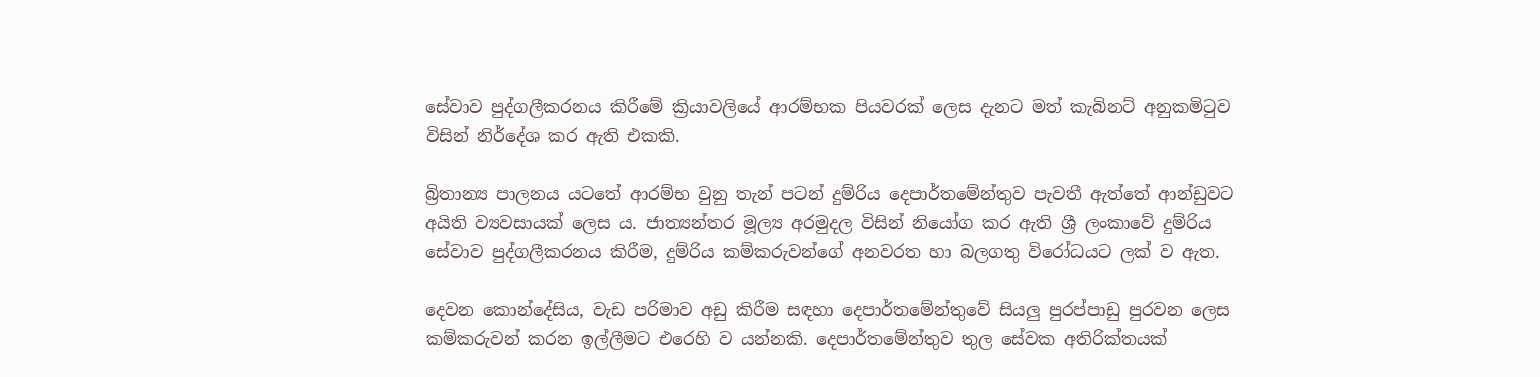සේවාව පුද්ගලීකරනය කිරීමේ ක්‍රියාවලියේ ආරම්භක පියවරක් ලෙස දැනට මත් කැබිනට් අනුකමිටුව විසින් නිර්දේශ කර ඇති එකකි.

බ්‍රිතාන්‍ය පාලනය යටතේ ආරම්භ වුනු තැන් පටන් දුම්රිය දෙපාර්තමේන්තුව පැවතී ඇත්තේ ආන්ඩුවට අයිති ව්‍යවසායක් ලෙස ය. ජාත්‍යන්තර මූල්‍ය අරමුදල විසින් නියෝග කර ඇති ශ්‍රී ලංකාවේ දුම්රිය සේවාව පුද්ගලීකරනය කිරීම, දුම්රිය කම්කරුවන්ගේ අනවරත හා බලගතු විරෝධයට ලක් ව ඇත.

දෙවන කොන්දේසිය, වැඩ පරිමාව අඩු කිරීම සඳහා දෙපාර්තමේන්තුවේ සියලු පුරප්පාඩු පුරවන ලෙස කම්කරුවන් කරන ඉල්ලීමට එරෙහි ව යන්නකි. දෙපාර්තමේන්තුව තුල සේවක අතිරික්තයක්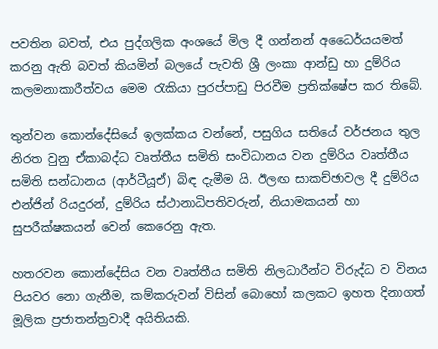පවතින බවත්, එය පුද්ගලික අංශයේ මිල දී ගන්නන් අධෛර්යයමත් කරනු ඇති බවත් කියමින් බලයේ පැවති ශ්‍රී ලංකා ආන්ඩු හා දුම්රිය කලමනාකාරීත්වය මෙම රැකියා පුරප්පාඩු පිරවීම ප්‍රතික්ෂේප කර තිබේ.

තුන්වන කොන්දේසියේ ඉලක්කය වන්නේ, පසුගිය සතියේ වර්ජනය තුල නිරත වුනු ඒකාබද්ධ වෘත්තීය සමිති සංවිධානය වන දුම්රිය වෘත්තීය සමිති සන්ධානය (ආර්ටීයූඒ) බිඳ දැමීම යි. ඊලඟ සාකච්ඡාවල දී දුම්රිය එන්ජින් රියදුරන්, දුම්රිය ස්ථානාධිපතිවරුන්, නියාමකයන් හා සුපරීක්ෂකයන් වෙන් කෙරෙනු ඇත.

හතරවන කොන්දේසිය වන වෘත්තීය සමිති නිලධාරීන්ට විරුද්ධ ව විනය පියවර නො ගැනීම, කම්කරුවන් විසින් බොහෝ කලකට ඉහත දිනාගත් මූලික ප්‍රජාතන්ත්‍රවාදී අයිතියකි.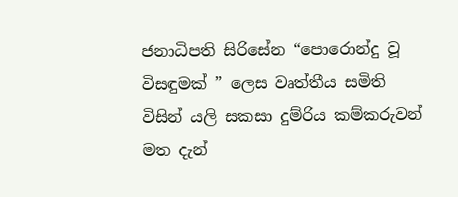ජනාධිපති සිරිසේන “පොරොන්දු වූ විසඳුමක් ” ලෙස වෘත්තීය සමිති විසින් යලි සකසා දුම්රිය කම්කරුවන් මත දැන්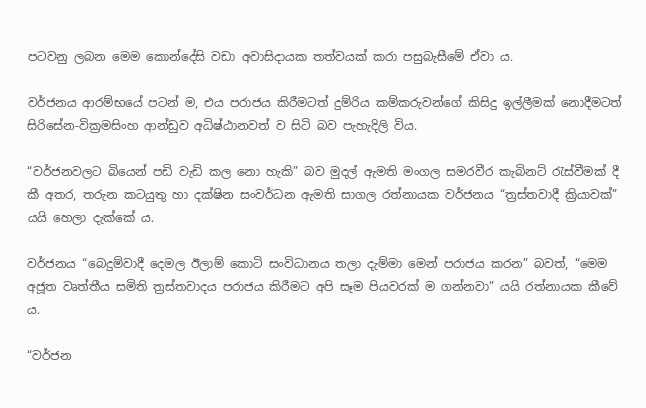පටවනු ලබන මෙම කොන්දේසි වඩා අවාසිදායක තත්වයක් කරා පසුබැසීමේ ඒවා ය.

වර්ජනය ආරම්භයේ පටන් ම, එය පරාජය කිරීමටත් දුම්රිය කම්කරුවන්ගේ කිසිදු ඉල්ලීමක් නොදීමටත් සිරිසේන-වික්‍රමසිංහ ආන්ඩුව අධිෂ්ඨානවත් ව සිටි බව පැහැදිලි විය.

“වර්ජනවලට බියෙන් පඩි වැඩි කල නො හැකි” බව මුදල් ඇමති මංගල සමරවීර කැබිනට් රැස්වීමක් දී කී අතර, තරුන කටයුතු හා දක්ෂින සංවර්ධන ඇමති සාගල රත්නායක වර්ජනය “ත්‍රස්තවාදී ක්‍රියාවක්” යයි හෙලා දැක්කේ ය.

වර්ජනය “බෙදුම්වාදී දෙමල ඊලාම් කොටි සංවිධානය තලා දැම්මා මෙන් පරාජය කරන” බවත්, “මෙම අජූත වෘත්තීය සමිති ත්‍රස්තවාදය පරාජය කිරීමට අපි සෑම පියවරක් ම ගන්නවා” යයි රත්නායක කීවේ ය.

“වර්ජන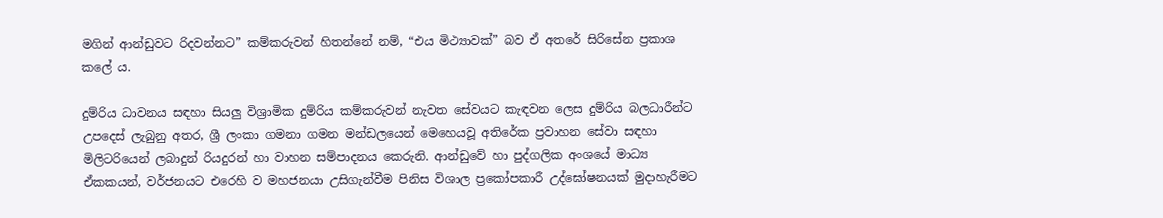මගින් ආන්ඩුවට රිදවන්නට” කම්කරුවන් හිතන්නේ නම්, “එය මිථ්‍යාවක්” බව ඒ අතරේ සිරිසේන ප්‍රකාශ කලේ ය.

දුම්රිය ධාවනය සඳහා සියලු විශ්‍රාමික දුම්රිය කම්කරුවන් නැවත සේවයට කැඳවන ලෙස දුම්රිය බලධාරීන්ට උපදෙස් ලැබුනු අතර, ශ්‍රී ලංකා ගමනා ගමන මන්ඩලයෙන් මෙහෙයවූ අතිරේක ප්‍රවාහන සේවා සඳහා මිලිටරියෙන් ලබාදුන් රියදුරන් හා වාහන සම්පාදනය කෙරුනි. ආන්ඩුවේ හා පුද්ගලික අංශයේ මාධ්‍ය ඒකකයන්, වර්ජනයට එරෙහි ව මහජනයා උසිගැන්වීම පිනිස විශාල ප්‍රකෝපකාරී උද්ඝෝෂනයක් මුදාහැරීමට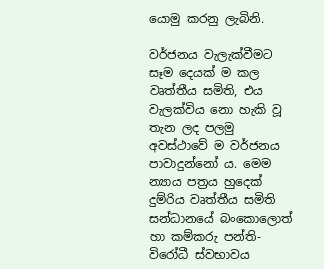යොමු කරනු ලැබිනි.

වර්ජනය වැලැක්වීමට සෑම දෙයක් ම කල වෘත්තීය සමිති, එය වැලක්විය නො හැකි වූ තැන ලද පලමු අවස්ථාවේ ම වර්ජනය පාවාදුන්නෝ ය. මෙම න්‍යාය පත්‍රය හුදෙක් දුම්රිය වෘත්තීය සමිති සන්ධානයේ බංකොලොත් හා කම්කරු පන්ති-විරෝධී ස්වභාවය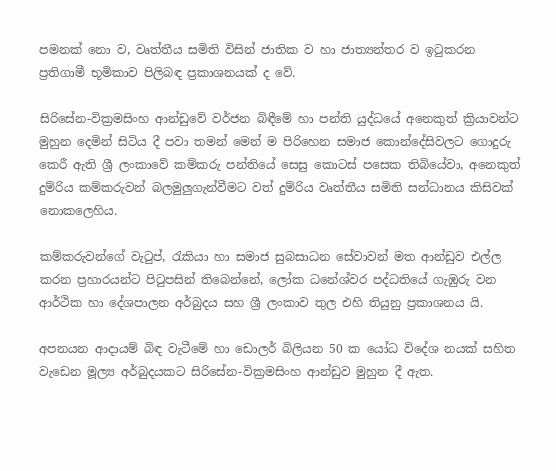පමනක් නො ව, වෘත්තීය සමිති විසින් ජාතික ව හා ජාත්‍යන්තර ව ඉටුකරන ප්‍රතිගාමී භූමිකාව පිලිබඳ ප්‍රකාශනයක් ද වේ.

සිරිසේන-වික්‍රමසිංහ ආන්ඩුවේ වර්ජන බිඳීමේ හා පන්ති යුද්ධයේ අනෙකුත් ක්‍රියාවන්ට මුහුන දෙමින් සිටිය දී පවා තමන් මෙන් ම පිරිහෙන සමාජ කොන්දේසිවලට ගොදුරු කෙරී ඇති ශ්‍රී ලංකාවේ කම්කරු පන්තියේ සෙසු කොටස් පසෙක තිබියේවා, අනෙකුත් දුම්රිය කම්කරුවන් බලමුලුගැන්වීමට වත් දුම්රිය වෘත්තීය සමිති සන්ධානය කිසිවක් නොකලෙහිය.

කම්කරුවන්ගේ වැටුප්, රැකියා හා සමාජ සුබසාධන සේවාවන් මත ආන්ඩුව එල්ල කරන ප්‍රහාරයන්ට පිටුපසින් තිබෙන්නේ, ලෝක ධනේශ්වර පද්ධතියේ ගැඹුරු වන ආර්ථික හා දේශපාලන අර්බුදය සහ ශ්‍රී ලංකාව තුල එහි තියුනු ප්‍රකාශනය යි.

අපනයන ආදායම් බිඳ වැටීමේ හා ඩොලර් බිලියන 50 ක යෝධ විදේශ නයක් සහිත වැඩෙන මූල්‍ය අර්බුදයකට සිරිසේන-වික්‍රමසිංහ ආන්ඩුව මුහුන දී ඇත.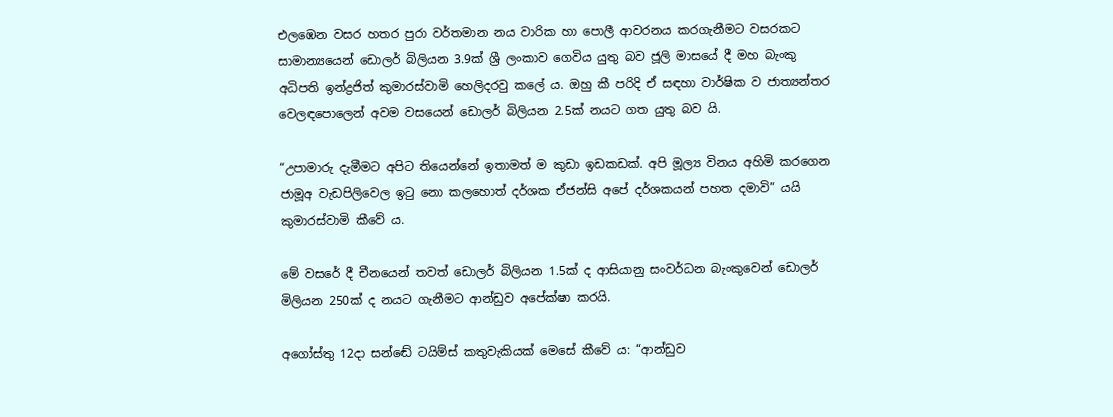එලඹෙන වසර හතර පුරා වර්තමාන නය වාරික හා පොලී ආවරනය කරගැනීමට වසරකට සාමාන්‍යයෙන් ඩොලර් බිලියන 3.9ක් ශ්‍රී ලංකාව ගෙවිය යුතු බව ජූලි මාසයේ දී මහ බැංකු අධිපති ඉන්ද්‍රජිත් කුමාරස්වාමි හෙලිදරවු කලේ ය. ඔහු කී පරිදි ඒ සඳහා වාර්ෂික ව ජාත්‍යන්තර වෙලඳපොලෙන් අවම වසයෙන් ඩොලර් බිලියන 2.5ක් නයට ගත යුතු බව යි.

“උපාමාරු දැමීමට අපිට තියෙන්නේ ඉතාමත් ම කුඩා ඉඩකඩක්. අපි මූල්‍ය විනය අහිමි කරගෙන ජාමූඅ වැඩපිලිවෙල ඉටු නො කලහොත් දර්ශක ඒජන්සි අපේ දර්ශකයන් පහත දමාවි” යයි කුමාරස්වාමි කීවේ ය.

මේ වසරේ දී චීනයෙන් තවත් ඩොලර් බිලියන 1.5ක් ද ආසියානු සංවර්ධන බැංකුවෙන් ඩොලර් මිලියන 250ක් ද නයට ගැනීමට ආන්ඩුව අපේක්ෂා කරයි.

අගෝස්තු 12දා සන්ඬේ ටයිම්ස් කතුවැකියක් මෙසේ කීවේ ය: “ආන්ඩුව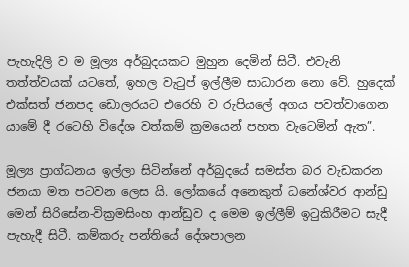පැහැදිලි ව ම මූල්‍ය අර්බුදයකට මුහුන දෙමින් සිටී. එවැනි තත්ත්වයක් යටතේ, ඉහල වැටුප් ඉල්ලීම සාධාරන නො වේ. හුදෙක් එක්සත් ජනපද ඩොලරයට එරෙහි ව රුපියලේ අගය පවත්වාගෙන යාමේ දී රටෙහි විදේශ වත්කම් ක්‍රමයෙන් පහත වැටෙමින් ඇත”.

මූල්‍ය ප්‍රාග්ධනය ඉල්ලා සිටින්නේ අර්බුදයේ සමස්ත බර වැඩකරන ජනයා මත පටවන ලෙස යි. ලෝකයේ අනෙකුත් ධනේශ්වර ආන්ඩු මෙන් සිරිසේන-වික්‍රමසිංහ ආන්ඩුව ද මෙම ඉල්ලීම් ඉටුකිරීමට සැදී පැහැදී සිටී. කම්කරු පන්තියේ දේශපාලන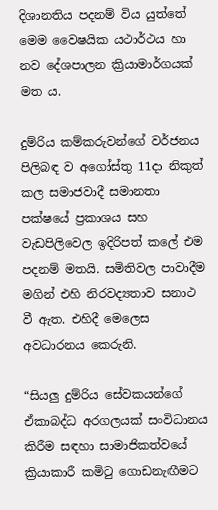දිශානතිය පදනම් විය යුත්තේ මෙම වෛෂයික යථාර්ථය හා නව දේශපාලන ක්‍රියාමාර්ගයක් මත ය.

දුම්රිය කම්කරුවන්ගේ වර්ජනය පිලිබඳ ව අගෝස්තු 11දා නිකුත් කල සමාජවාදී සමානතා පක්ෂයේ ප්‍රකාශය සහ වැඩපිලිවෙල ඉදිරිපත් කලේ එම පදනම් මතයි. සමිතිවල පාවාදීම මගින් එහි නිරවද්‍යතාව සනාථ වී ඇත. එහිදී මෙලෙස අවධාරනය කෙරුනි.

“සියලු දුම්රිය සේවකයන්ගේ ඒකාබද්ධ අරගලයක් සංවිධානය කිරීම සඳහා සාමාජිකත්වයේ ක්‍රියාකාරී කමිටු ගොඩනැඟීමට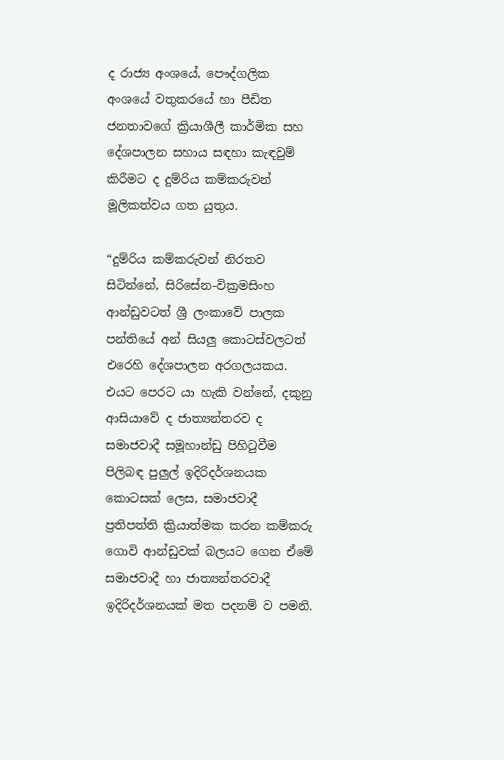ද රාජ්‍ය අංශයේ, පෞද්ගලික අංශයේ වතුකරයේ හා පීඩිත ජනතාවගේ ක්‍රියාශීලී කාර්මික සහ දේශපාලන සහාය සඳහා කැඳවුම් කිරීමට ද දුම්රිය කම්කරුවන් මූලිකත්වය ගත යුතුය.

“දුම්රිය කම්කරුවන් නිරතව සිටින්නේ, සිරිසේන-වික්‍රමසිංහ ආන්ඩුවටත් ශ්‍රී ලංකාවේ පාලක පන්තියේ අන් සියලු කොටස්වලටත් එරෙහි දේශපාලන අරගලයකය. එයට පෙරට යා හැකි වන්නේ, දකුනු ආසියාවේ ද ජාත්‍යන්තරව ද සමාජවාදී සමූහාන්ඩු පිහිටුවීම පිලිබඳ පුලුල් ඉදිරිදර්ශනයක කොටසක් ලෙස, සමාජවාදී ප්‍රතිපත්ති ක්‍රියාත්මක කරන කම්කරු ගොවි ආන්ඩුවක් බලයට ගෙන ඒමේ සමාජවාදී හා ජාත්‍යන්තරවාදී ඉදිරිදර්ශනයක් මත පදනම් ව පමනි.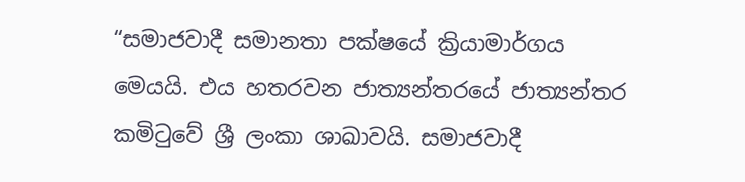“සමාජවාදී සමානතා පක්ෂයේ ක්‍රියාමාර්ගය මෙයයි. එය හතරවන ජාත්‍යන්තරයේ ජාත්‍යන්තර කමිටුවේ ශ්‍රී ලංකා ශාඛාවයි. සමාජවාදී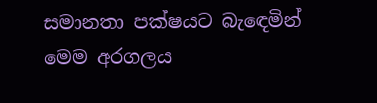සමානතා පක්ෂයට බැඳෙමින් මෙම අරගලය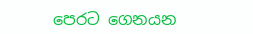පෙරට ගෙනයන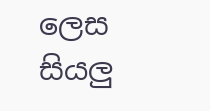ලෙස සියලු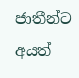ජාතීන්ට අයත්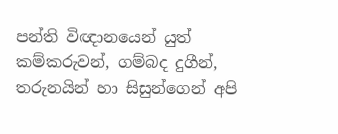පන්ති විඥානයෙන් යුත් කම්කරුවන්, ගම්බද දුගීන්, තරුනයින් හා සිසුන්ගෙන් අපි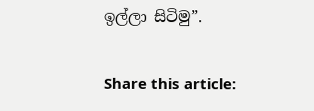ඉල්ලා සිටිමු”.

Share this article: